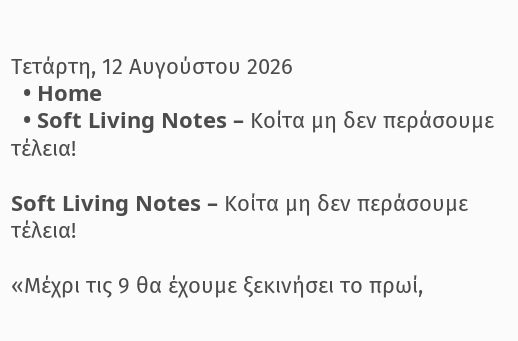Τετάρτη, 12 Αυγούστου 2026
  • Home
  • Soft Living Notes – Κοίτα μη δεν περάσουμε τέλεια!

Soft Living Notes – Κοίτα μη δεν περάσουμε τέλεια!

«Μέχρι τις 9 θα έχουμε ξεκινήσει το πρωί,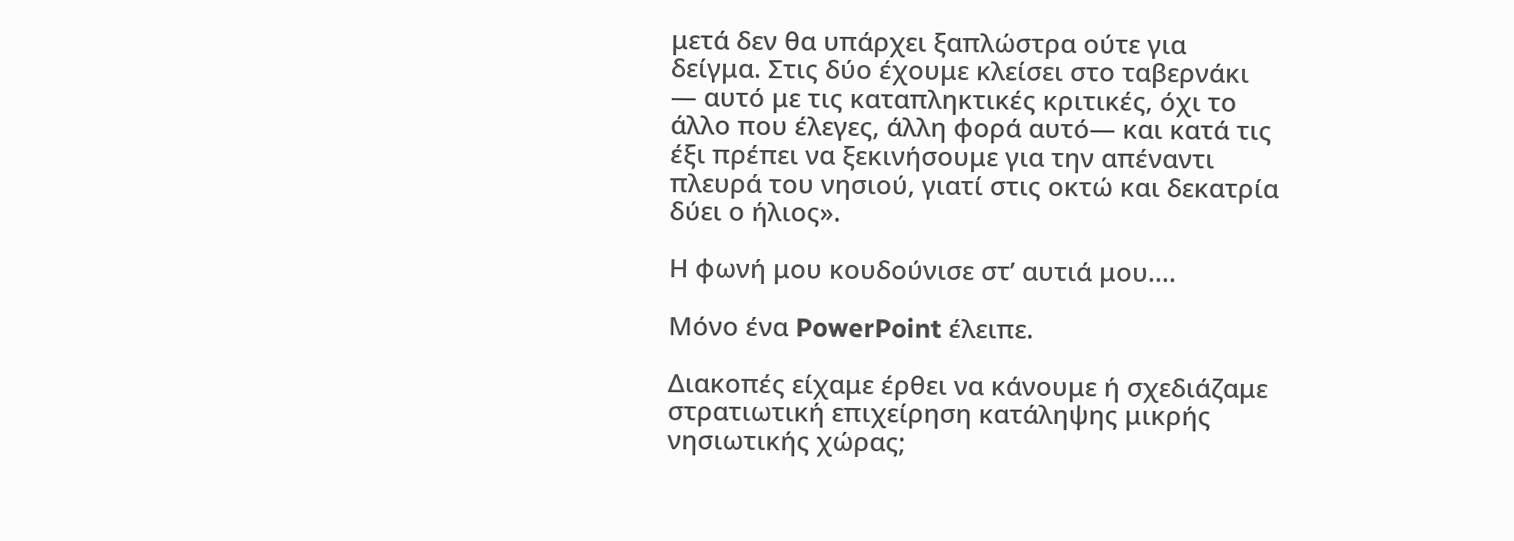μετά δεν θα υπάρχει ξαπλώστρα ούτε για δείγμα. Στις δύο έχουμε κλείσει στο ταβερνάκι — αυτό με τις καταπληκτικές κριτικές, όχι το άλλο που έλεγες, άλλη φορά αυτό— και κατά τις έξι πρέπει να ξεκινήσουμε για την απέναντι πλευρά του νησιού, γιατί στις οκτώ και δεκατρία δύει ο ήλιος».

Η φωνή μου κουδούνισε στ’ αυτιά μου….

Μόνο ένα PowerPoint έλειπε.

Διακοπές είχαμε έρθει να κάνουμε ή σχεδιάζαμε στρατιωτική επιχείρηση κατάληψης μικρής νησιωτικής χώρας;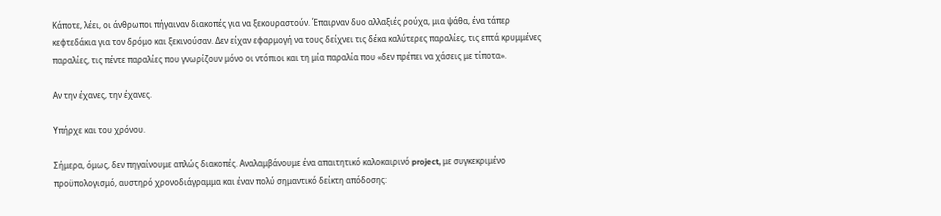Κάποτε, λέει, οι άνθρωποι πήγαιναν διακοπές για να ξεκουραστούν. Έπαιρναν δυο αλλαξιές ρούχα, μια ψάθα, ένα τάπερ κεφτεδάκια για τον δρόμο και ξεκινούσαν. Δεν είχαν εφαρμογή να τους δείχνει τις δέκα καλύτερες παραλίες, τις επτά κρυμμένες παραλίες, τις πέντε παραλίες που γνωρίζουν μόνο οι ντόπιοι και τη μία παραλία που «δεν πρέπει να χάσεις με τίποτα».

Αν την έχανες, την έχανες.

Υπήρχε και του χρόνου.

Σήμερα, όμως, δεν πηγαίνουμε απλώς διακοπές. Αναλαμβάνουμε ένα απαιτητικό καλοκαιρινό project, με συγκεκριμένο προϋπολογισμό, αυστηρό χρονοδιάγραμμα και έναν πολύ σημαντικό δείκτη απόδοσης: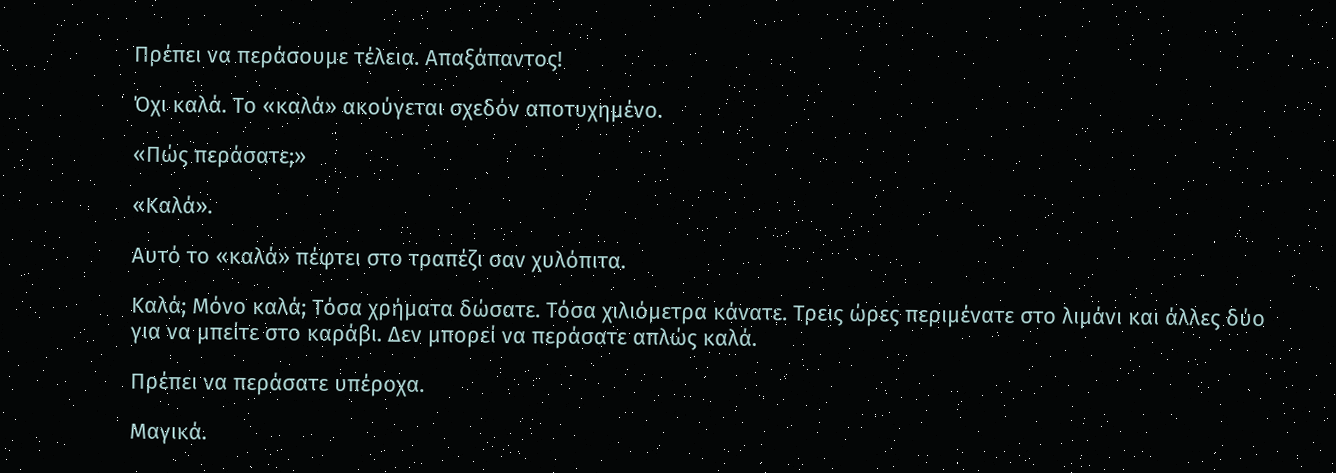Πρέπει να περάσουμε τέλεια. Απαξάπαντος!

Όχι καλά. Το «καλά» ακούγεται σχεδόν αποτυχημένο.

«Πώς περάσατε;»

«Καλά».

Αυτό το «καλά» πέφτει στο τραπέζι σαν χυλόπιτα.

Καλά; Μόνο καλά; Τόσα χρήματα δώσατε. Τόσα χιλιόμετρα κάνατε. Τρεις ώρες περιμένατε στο λιμάνι και άλλες δύο για να μπείτε στο καράβι. Δεν μπορεί να περάσατε απλώς καλά.

Πρέπει να περάσατε υπέροχα.

Μαγικά.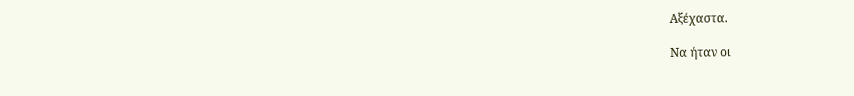Αξέχαστα.

Να ήταν οι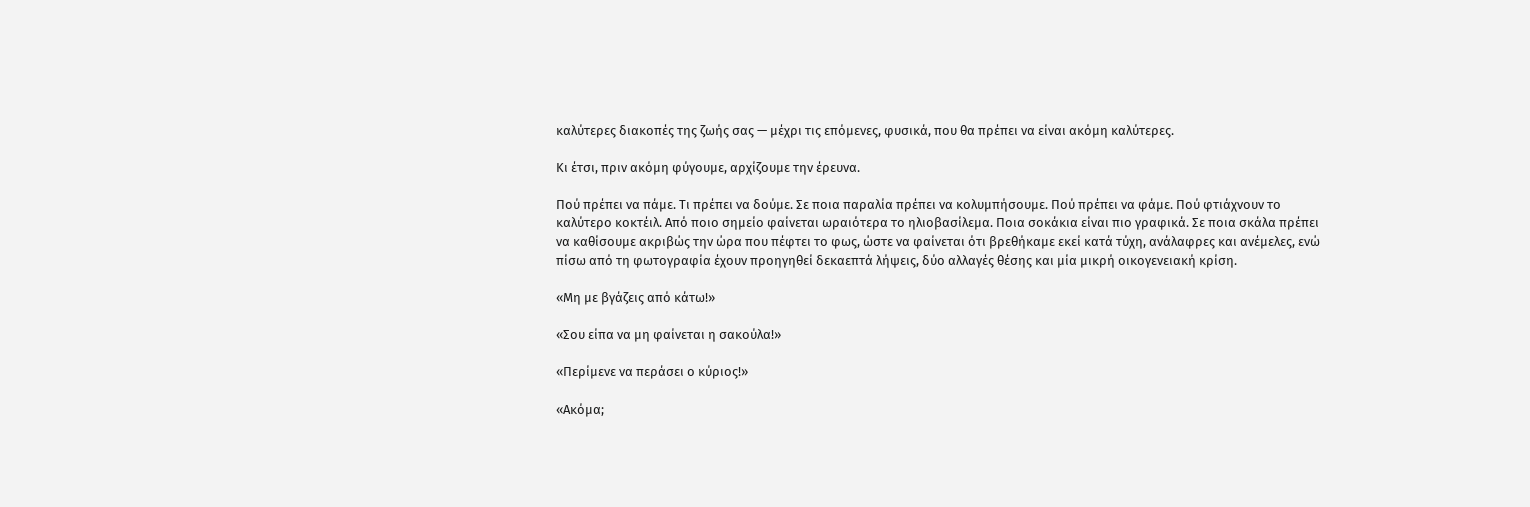καλύτερες διακοπές της ζωής σας — μέχρι τις επόμενες, φυσικά, που θα πρέπει να είναι ακόμη καλύτερες.

Κι έτσι, πριν ακόμη φύγουμε, αρχίζουμε την έρευνα.

Πού πρέπει να πάμε. Τι πρέπει να δούμε. Σε ποια παραλία πρέπει να κολυμπήσουμε. Πού πρέπει να φάμε. Πού φτιάχνουν το καλύτερο κοκτέιλ. Από ποιο σημείο φαίνεται ωραιότερα το ηλιοβασίλεμα. Ποια σοκάκια είναι πιο γραφικά. Σε ποια σκάλα πρέπει να καθίσουμε ακριβώς την ώρα που πέφτει το φως, ώστε να φαίνεται ότι βρεθήκαμε εκεί κατά τύχη, ανάλαφρες και ανέμελες, ενώ πίσω από τη φωτογραφία έχουν προηγηθεί δεκαεπτά λήψεις, δύο αλλαγές θέσης και μία μικρή οικογενειακή κρίση.

«Μη με βγάζεις από κάτω!»

«Σου είπα να μη φαίνεται η σακούλα!»

«Περίμενε να περάσει ο κύριος!»

«Ακόμα;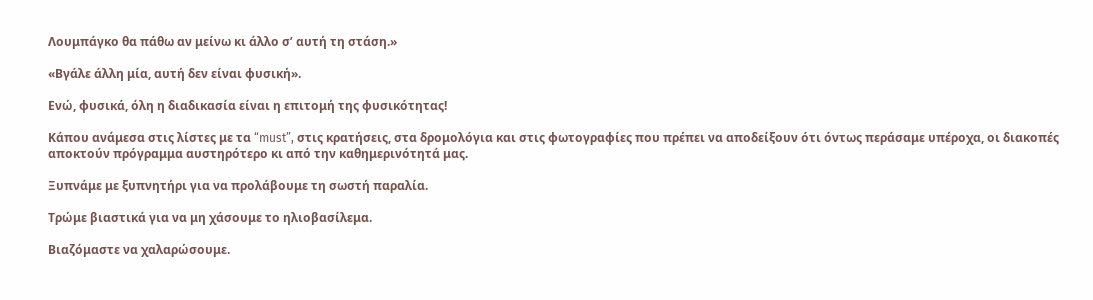Λουμπάγκο θα πάθω αν μείνω κι άλλο σ’ αυτή τη στάση.»

«Βγάλε άλλη μία, αυτή δεν είναι φυσική».

Ενώ, φυσικά, όλη η διαδικασία είναι η επιτομή της φυσικότητας!

Κάπου ανάμεσα στις λίστες με τα “must”, στις κρατήσεις, στα δρομολόγια και στις φωτογραφίες που πρέπει να αποδείξουν ότι όντως περάσαμε υπέροχα, οι διακοπές αποκτούν πρόγραμμα αυστηρότερο κι από την καθημερινότητά μας.

Ξυπνάμε με ξυπνητήρι για να προλάβουμε τη σωστή παραλία.

Τρώμε βιαστικά για να μη χάσουμε το ηλιοβασίλεμα.

Βιαζόμαστε να χαλαρώσουμε.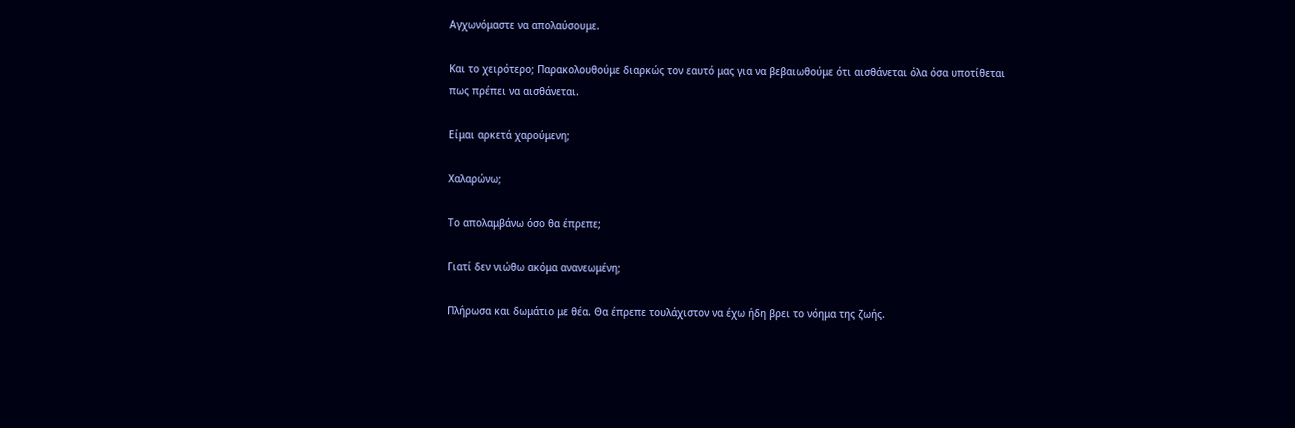Αγχωνόμαστε να απολαύσουμε.

Και το χειρότερο; Παρακολουθούμε διαρκώς τον εαυτό μας για να βεβαιωθούμε ότι αισθάνεται όλα όσα υποτίθεται πως πρέπει να αισθάνεται.

Είμαι αρκετά χαρούμενη;

Χαλαρώνω;

Το απολαμβάνω όσο θα έπρεπε;

Γιατί δεν νιώθω ακόμα ανανεωμένη;

Πλήρωσα και δωμάτιο με θέα. Θα έπρεπε τουλάχιστον να έχω ήδη βρει το νόημα της ζωής.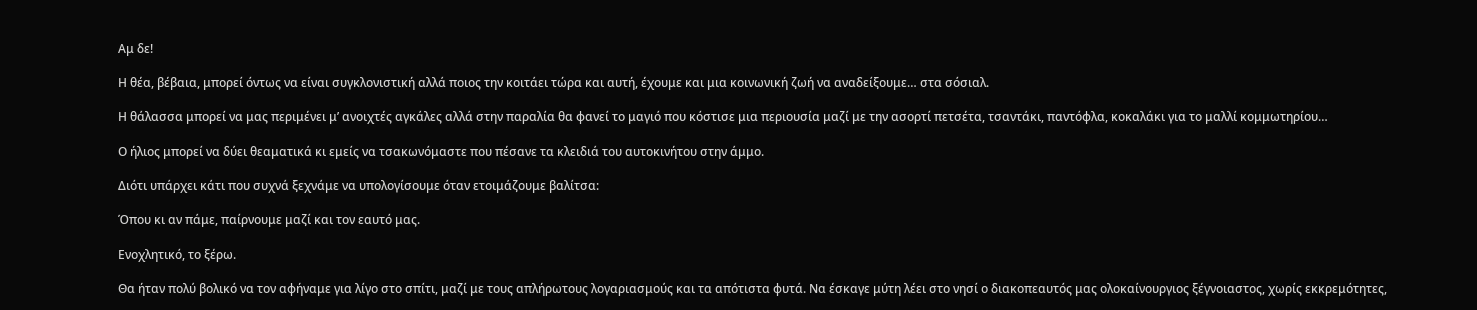Αμ δε!

Η θέα, βέβαια, μπορεί όντως να είναι συγκλονιστική αλλά ποιος την κοιτάει τώρα και αυτή, έχουμε και μια κοινωνική ζωή να αναδείξουμε… στα σόσιαλ.

Η θάλασσα μπορεί να μας περιμένει μ’ ανοιχτές αγκάλες αλλά στην παραλία θα φανεί το μαγιό που κόστισε μια περιουσία μαζί με την ασορτί πετσέτα, τσαντάκι, παντόφλα, κοκαλάκι για το μαλλί κομμωτηρίου…

Ο ήλιος μπορεί να δύει θεαματικά κι εμείς να τσακωνόμαστε που πέσανε τα κλειδιά του αυτοκινήτου στην άμμο.

Διότι υπάρχει κάτι που συχνά ξεχνάμε να υπολογίσουμε όταν ετοιμάζουμε βαλίτσα:

Όπου κι αν πάμε, παίρνουμε μαζί και τον εαυτό μας.

Ενοχλητικό, το ξέρω.

Θα ήταν πολύ βολικό να τον αφήναμε για λίγο στο σπίτι, μαζί με τους απλήρωτους λογαριασμούς και τα απότιστα φυτά. Να έσκαγε μύτη λέει στο νησί ο διακοπεαυτός μας ολοκαίνουργιος ξέγνοιαστος, χωρίς εκκρεμότητες,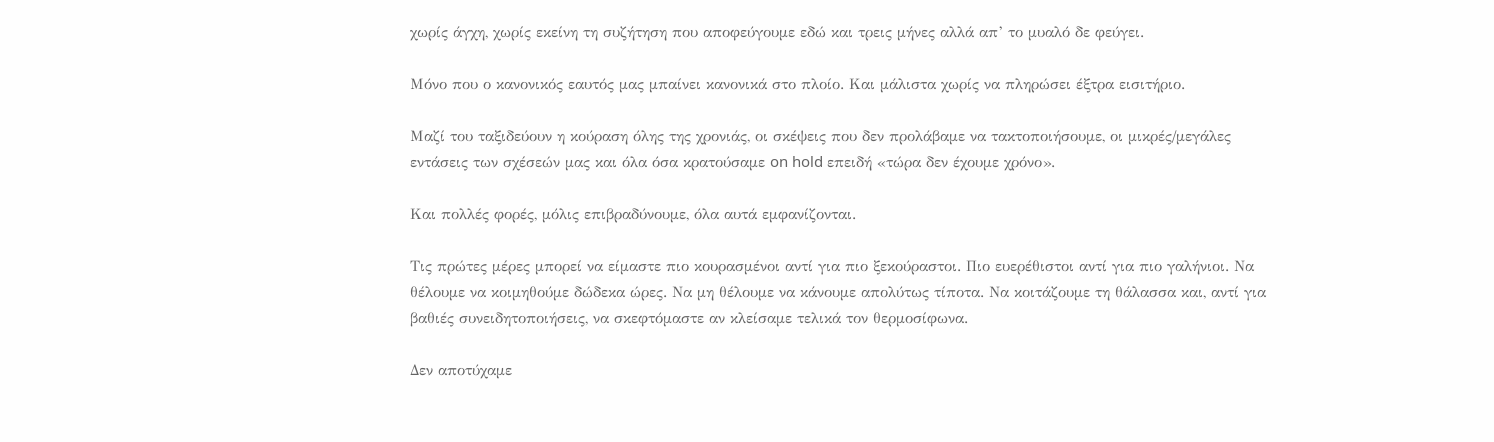χωρίς άγχη, χωρίς εκείνη τη συζήτηση που αποφεύγουμε εδώ και τρεις μήνες αλλά απ’ το μυαλό δε φεύγει.

Μόνο που ο κανονικός εαυτός μας μπαίνει κανονικά στο πλοίο. Και μάλιστα χωρίς να πληρώσει έξτρα εισιτήριο.

Μαζί του ταξιδεύουν η κούραση όλης της χρονιάς, οι σκέψεις που δεν προλάβαμε να τακτοποιήσουμε, οι μικρές/μεγάλες εντάσεις των σχέσεών μας και όλα όσα κρατούσαμε on hold επειδή «τώρα δεν έχουμε χρόνο».

Και πολλές φορές, μόλις επιβραδύνουμε, όλα αυτά εμφανίζονται.

Τις πρώτες μέρες μπορεί να είμαστε πιο κουρασμένοι αντί για πιο ξεκούραστοι. Πιο ευερέθιστοι αντί για πιο γαλήνιοι. Να θέλουμε να κοιμηθούμε δώδεκα ώρες. Να μη θέλουμε να κάνουμε απολύτως τίποτα. Να κοιτάζουμε τη θάλασσα και, αντί για βαθιές συνειδητοποιήσεις, να σκεφτόμαστε αν κλείσαμε τελικά τον θερμοσίφωνα.

Δεν αποτύχαμε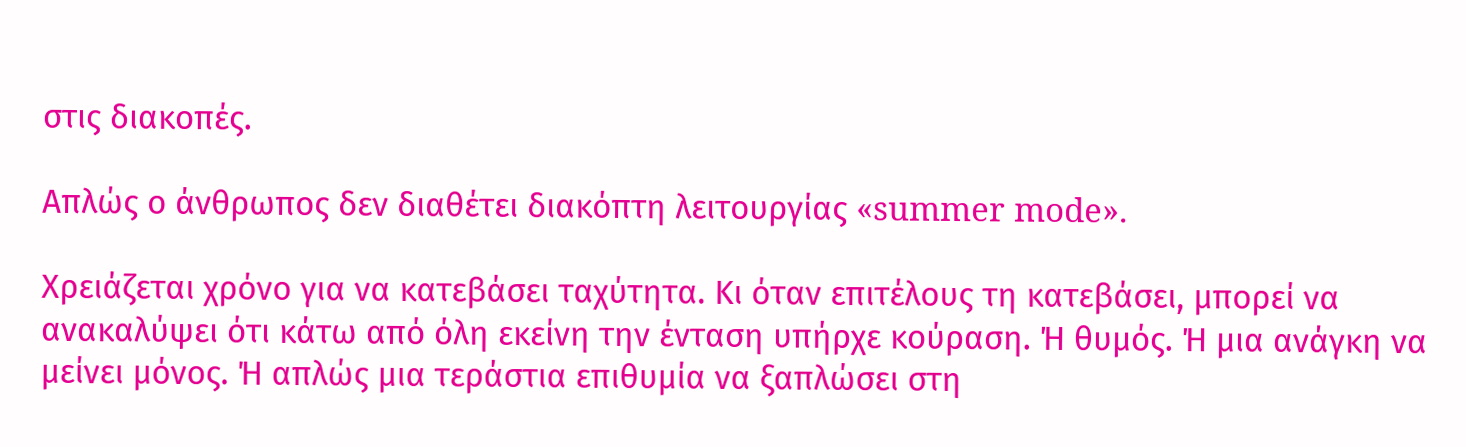στις διακοπές.

Απλώς ο άνθρωπος δεν διαθέτει διακόπτη λειτουργίας «summer mode».

Χρειάζεται χρόνο για να κατεβάσει ταχύτητα. Κι όταν επιτέλους τη κατεβάσει, μπορεί να ανακαλύψει ότι κάτω από όλη εκείνη την ένταση υπήρχε κούραση. Ή θυμός. Ή μια ανάγκη να μείνει μόνος. Ή απλώς μια τεράστια επιθυμία να ξαπλώσει στη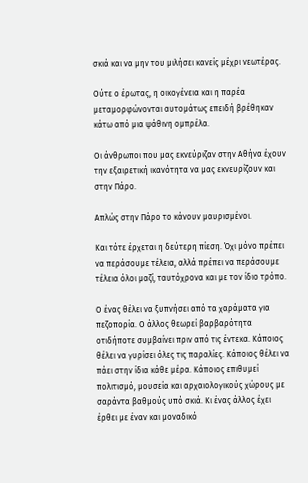σκιά και να μην του μιλήσει κανείς μέχρι νεωτέρας.

Ούτε ο έρωτας, η οικογένεια και η παρέα μεταμορφώνονται αυτομάτως επειδή βρέθηκαν κάτω από μια ψάθινη ομπρέλα.

Οι άνθρωποι που μας εκνεύριζαν στην Αθήνα έχουν την εξαιρετική ικανότητα να μας εκνευρίζουν και στην Πάρο.

Απλώς στην Πάρο το κάνουν μαυρισμένοι.

Και τότε έρχεται η δεύτερη πίεση. Όχι μόνο πρέπει να περάσουμε τέλεια, αλλά πρέπει να περάσουμε τέλεια όλοι μαζί, ταυτόχρονα και με τον ίδιο τρόπο.

Ο ένας θέλει να ξυπνήσει από τα χαράματα για πεζοπορία. Ο άλλος θεωρεί βαρβαρότητα οτιδήποτε συμβαίνει πριν από τις έντεκα. Κάποιος θέλει να γυρίσει όλες τις παραλίες. Κάποιος θέλει να πάει στην ίδια κάθε μέρα. Κάποιος επιθυμεί πολιτισμό, μουσεία και αρχαιολογικούς χώρους με σαράντα βαθμούς υπό σκιά. Κι ένας άλλος έχει έρθει με έναν και μοναδικό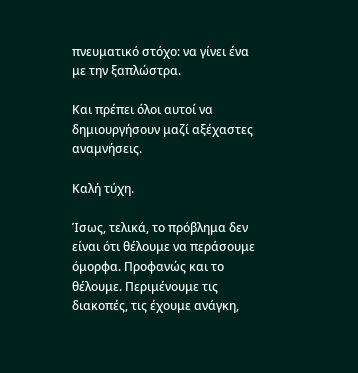πνευματικό στόχο: να γίνει ένα με την ξαπλώστρα.

Και πρέπει όλοι αυτοί να δημιουργήσουν μαζί αξέχαστες αναμνήσεις.

Καλή τύχη.

Ίσως, τελικά, το πρόβλημα δεν είναι ότι θέλουμε να περάσουμε όμορφα. Προφανώς και το θέλουμε. Περιμένουμε τις διακοπές, τις έχουμε ανάγκη,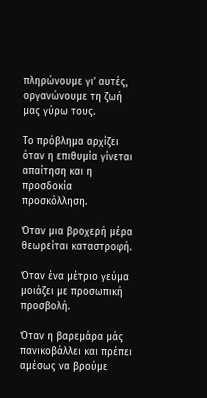πληρώνουμε γι’ αυτές, οργανώνουμε τη ζωή μας γύρω τους.

Το πρόβλημα αρχίζει όταν η επιθυμία γίνεται απαίτηση και η προσδοκία προσκόλληση.

Όταν μια βροχερή μέρα θεωρείται καταστροφή.

Όταν ένα μέτριο γεύμα μοιάζει με προσωπική προσβολή.

Όταν η βαρεμάρα μάς πανικοβάλλει και πρέπει αμέσως να βρούμε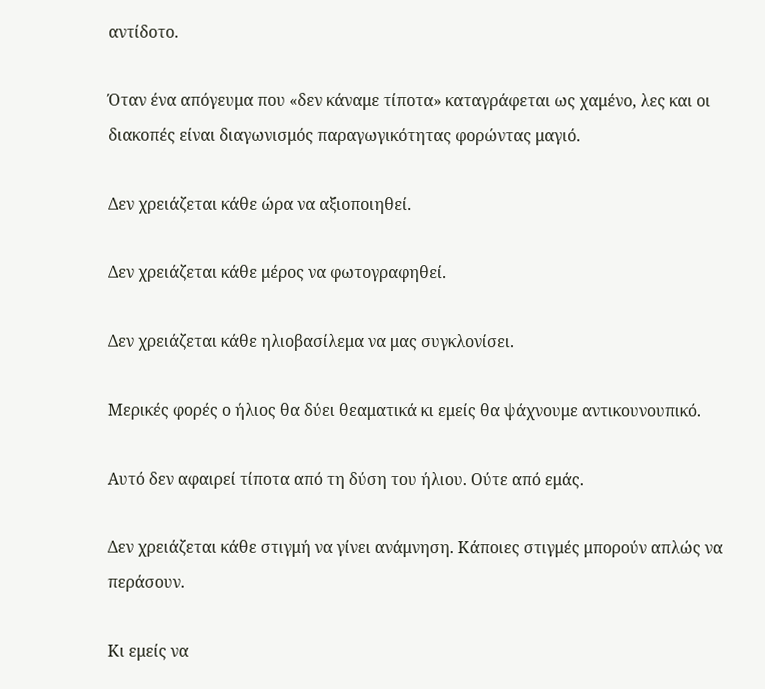αντίδοτο.

Όταν ένα απόγευμα που «δεν κάναμε τίποτα» καταγράφεται ως χαμένο, λες και οι διακοπές είναι διαγωνισμός παραγωγικότητας φορώντας μαγιό.

Δεν χρειάζεται κάθε ώρα να αξιοποιηθεί.

Δεν χρειάζεται κάθε μέρος να φωτογραφηθεί.

Δεν χρειάζεται κάθε ηλιοβασίλεμα να μας συγκλονίσει.

Μερικές φορές ο ήλιος θα δύει θεαματικά κι εμείς θα ψάχνουμε αντικουνουπικό.

Αυτό δεν αφαιρεί τίποτα από τη δύση του ήλιου. Ούτε από εμάς.

Δεν χρειάζεται κάθε στιγμή να γίνει ανάμνηση. Κάποιες στιγμές μπορούν απλώς να περάσουν.

Κι εμείς να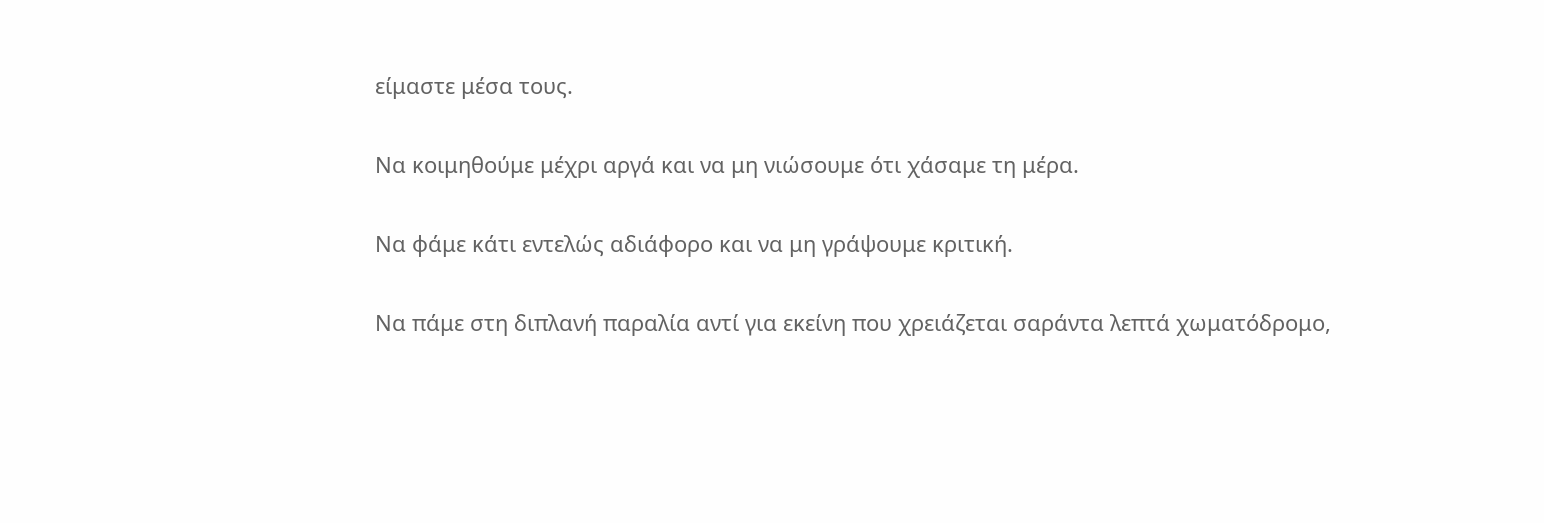είμαστε μέσα τους.

Να κοιμηθούμε μέχρι αργά και να μη νιώσουμε ότι χάσαμε τη μέρα.

Να φάμε κάτι εντελώς αδιάφορο και να μη γράψουμε κριτική.

Να πάμε στη διπλανή παραλία αντί για εκείνη που χρειάζεται σαράντα λεπτά χωματόδρομο,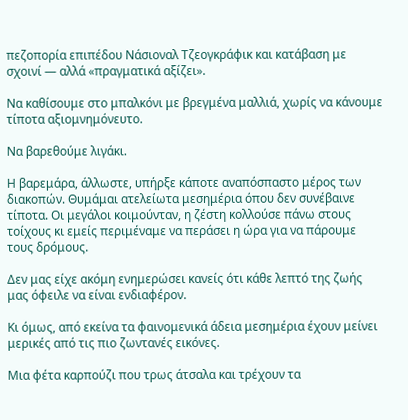πεζοπορία επιπέδου Νάσιοναλ Τζεογκράφικ και κατάβαση με σχοινί — αλλά «πραγματικά αξίζει».

Να καθίσουμε στο μπαλκόνι με βρεγμένα μαλλιά, χωρίς να κάνουμε τίποτα αξιομνημόνευτο.

Να βαρεθούμε λιγάκι.

Η βαρεμάρα, άλλωστε, υπήρξε κάποτε αναπόσπαστο μέρος των διακοπών. Θυμάμαι ατελείωτα μεσημέρια όπου δεν συνέβαινε τίποτα. Οι μεγάλοι κοιμούνταν, η ζέστη κολλούσε πάνω στους τοίχους κι εμείς περιμέναμε να περάσει η ώρα για να πάρουμε τους δρόμους.

Δεν μας είχε ακόμη ενημερώσει κανείς ότι κάθε λεπτό της ζωής μας όφειλε να είναι ενδιαφέρον.

Κι όμως, από εκείνα τα φαινομενικά άδεια μεσημέρια έχουν μείνει μερικές από τις πιο ζωντανές εικόνες.

Μια φέτα καρπούζι που τρως άτσαλα και τρέχουν τα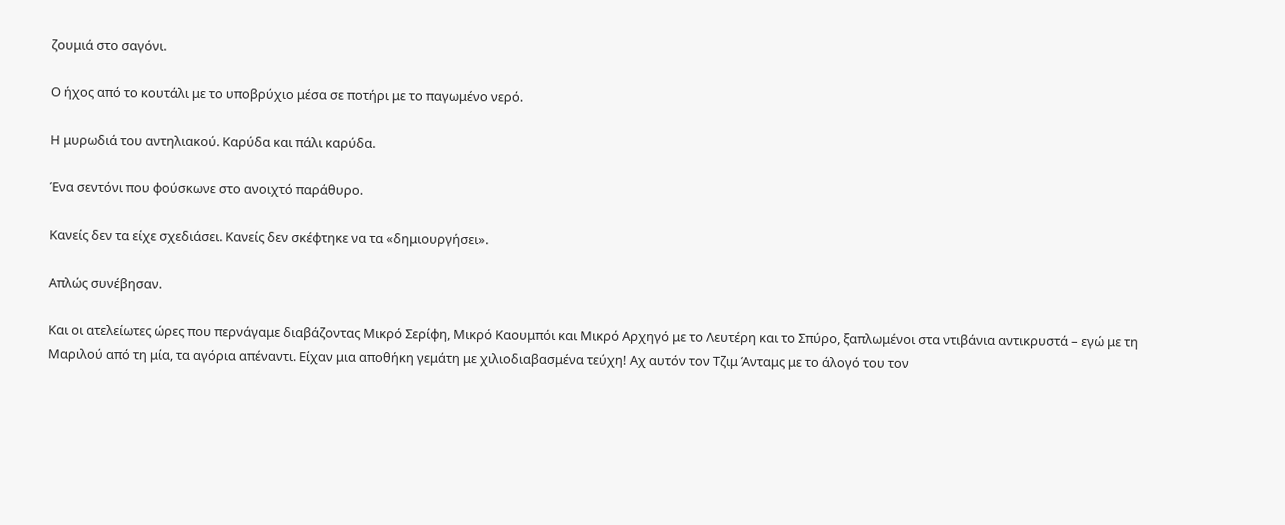ζουμιά στο σαγόνι.

Ο ήχος από το κουτάλι με το υποβρύχιο μέσα σε ποτήρι με το παγωμένο νερό.

Η μυρωδιά του αντηλιακού. Καρύδα και πάλι καρύδα.

Ένα σεντόνι που φούσκωνε στο ανοιχτό παράθυρο.

Κανείς δεν τα είχε σχεδιάσει. Κανείς δεν σκέφτηκε να τα «δημιουργήσει».

Απλώς συνέβησαν.

Και οι ατελείωτες ώρες που περνάγαμε διαβάζοντας Μικρό Σερίφη, Μικρό Καουμπόι και Μικρό Αρχηγό με το Λευτέρη και το Σπύρο, ξαπλωμένοι στα ντιβάνια αντικρυστά – εγώ με τη Μαριλού από τη μία, τα αγόρια απέναντι. Είχαν μια αποθήκη γεμάτη με χιλιοδιαβασμένα τεύχη! Αχ αυτόν τον Τζιμ Άνταμς με το άλογό του τον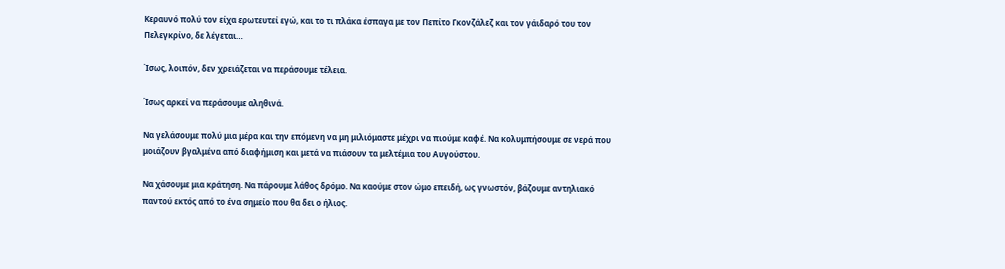Κεραυνό πολύ τον είχα ερωτευτεί εγώ, και το τι πλάκα έσπαγα με τον Πεπίτο Γκονζάλεζ και τον γάιδαρό του τον Πελεγκρίνο, δε λέγεται…

Ίσως, λοιπόν, δεν χρειάζεται να περάσουμε τέλεια.

Ίσως αρκεί να περάσουμε αληθινά.

Να γελάσουμε πολύ μια μέρα και την επόμενη να μη μιλιόμαστε μέχρι να πιούμε καφέ. Να κολυμπήσουμε σε νερά που μοιάζουν βγαλμένα από διαφήμιση και μετά να πιάσουν τα μελτέμια του Αυγούστου.

Να χάσουμε μια κράτηση. Να πάρουμε λάθος δρόμο. Να καούμε στον ώμο επειδή, ως γνωστόν, βάζουμε αντηλιακό παντού εκτός από το ένα σημείο που θα δει ο ήλιος.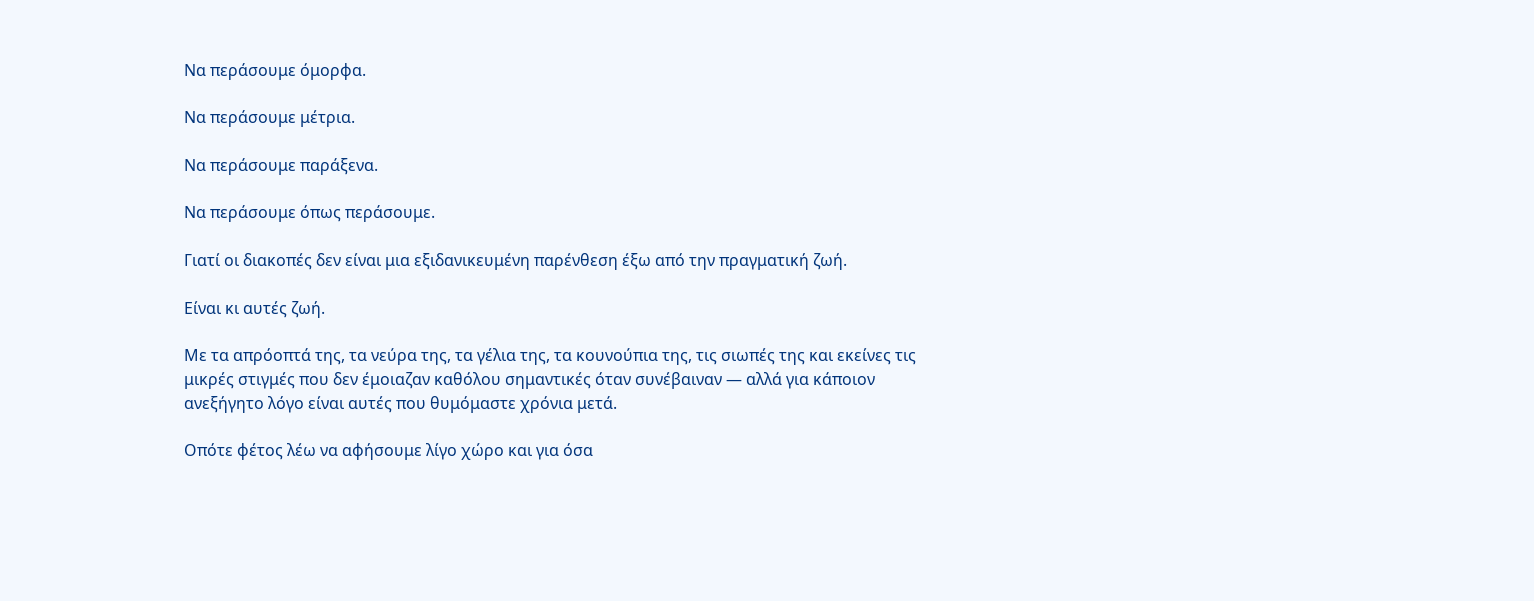Να περάσουμε όμορφα.

Να περάσουμε μέτρια.

Να περάσουμε παράξενα.

Να περάσουμε όπως περάσουμε.

Γιατί οι διακοπές δεν είναι μια εξιδανικευμένη παρένθεση έξω από την πραγματική ζωή.

Είναι κι αυτές ζωή.

Με τα απρόοπτά της, τα νεύρα της, τα γέλια της, τα κουνούπια της, τις σιωπές της και εκείνες τις μικρές στιγμές που δεν έμοιαζαν καθόλου σημαντικές όταν συνέβαιναν — αλλά για κάποιον ανεξήγητο λόγο είναι αυτές που θυμόμαστε χρόνια μετά.

Οπότε φέτος λέω να αφήσουμε λίγο χώρο και για όσα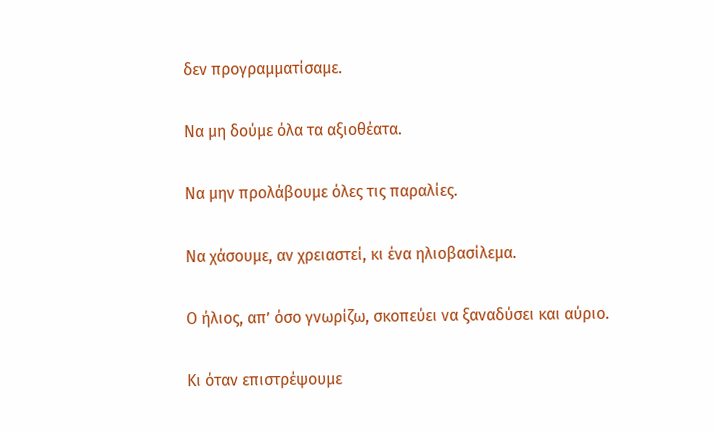δεν προγραμματίσαμε.

Να μη δούμε όλα τα αξιοθέατα.

Να μην προλάβουμε όλες τις παραλίες.

Να χάσουμε, αν χρειαστεί, κι ένα ηλιοβασίλεμα.

Ο ήλιος, απ’ όσο γνωρίζω, σκοπεύει να ξαναδύσει και αύριο.

Κι όταν επιστρέψουμε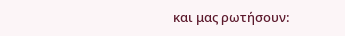και μας ρωτήσουν: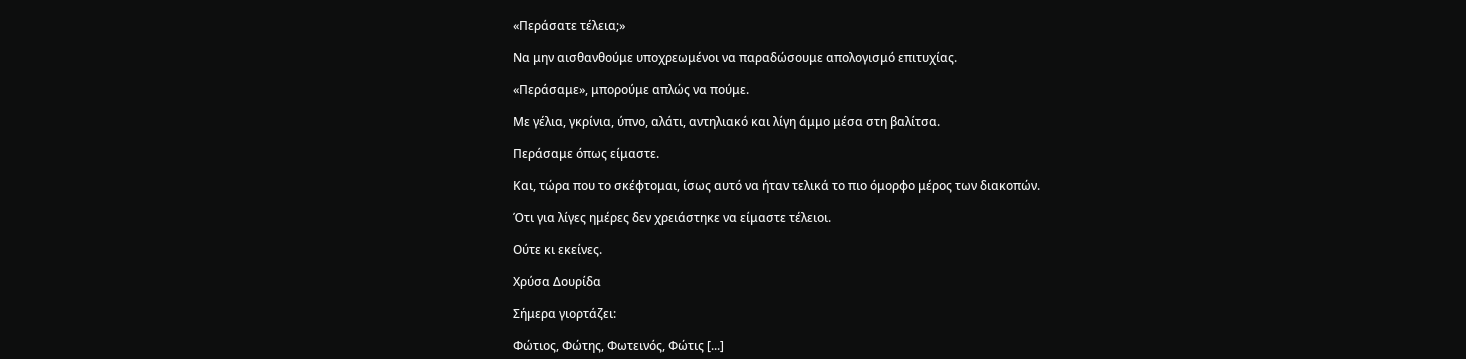«Περάσατε τέλεια;»

Να μην αισθανθούμε υποχρεωμένοι να παραδώσουμε απολογισμό επιτυχίας.

«Περάσαμε», μπορούμε απλώς να πούμε.

Με γέλια, γκρίνια, ύπνο, αλάτι, αντηλιακό και λίγη άμμο μέσα στη βαλίτσα.

Περάσαμε όπως είμαστε.

Και, τώρα που το σκέφτομαι, ίσως αυτό να ήταν τελικά το πιο όμορφο μέρος των διακοπών.

Ότι για λίγες ημέρες δεν χρειάστηκε να είμαστε τέλειοι.

Ούτε κι εκείνες.

Χρύσα Δουρίδα

Σήμερα γιορτάζει:

Φώτιος, Φώτης, Φωτεινός, Φώτις [...]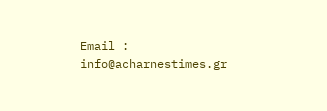Email : info@acharnestimes.gr